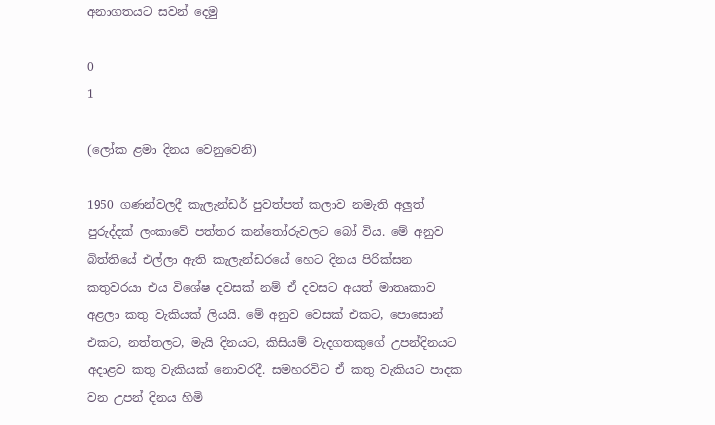අනාගතයට සවන් දෙමු

0
1

(ලෝක ළමා දිනය වෙනුවෙනි)

1950 ගණන්වලදී කැලැන්ඩර් පුවත්පත් කලාව නමැති අලුත් පුරුද්දක් ලංකාවේ පත්තර කන්තෝරුවලට බෝ විය. මේ අනුව බිත්තියේ එල්ලා ඇති කැලැන්ඩරයේ හෙට දිනය පිරික්සන කතුවරයා එය විශේෂ දවසක් නම් ඒ දවසට අයත් මාතෘකාව අළලා කතු වැකියක් ලියයි. මේ අනුව වෙසක් එකට, පොසොන් එකට, නත්තලට, මැයි දිනයට, කිසියම් වැදගතකුගේ උපන්දිනයට අදාළව කතු වැකියක් නොවරදී. සමහරවිට ඒ කතු වැකියට පාදක වන උපන් දිනය හිමි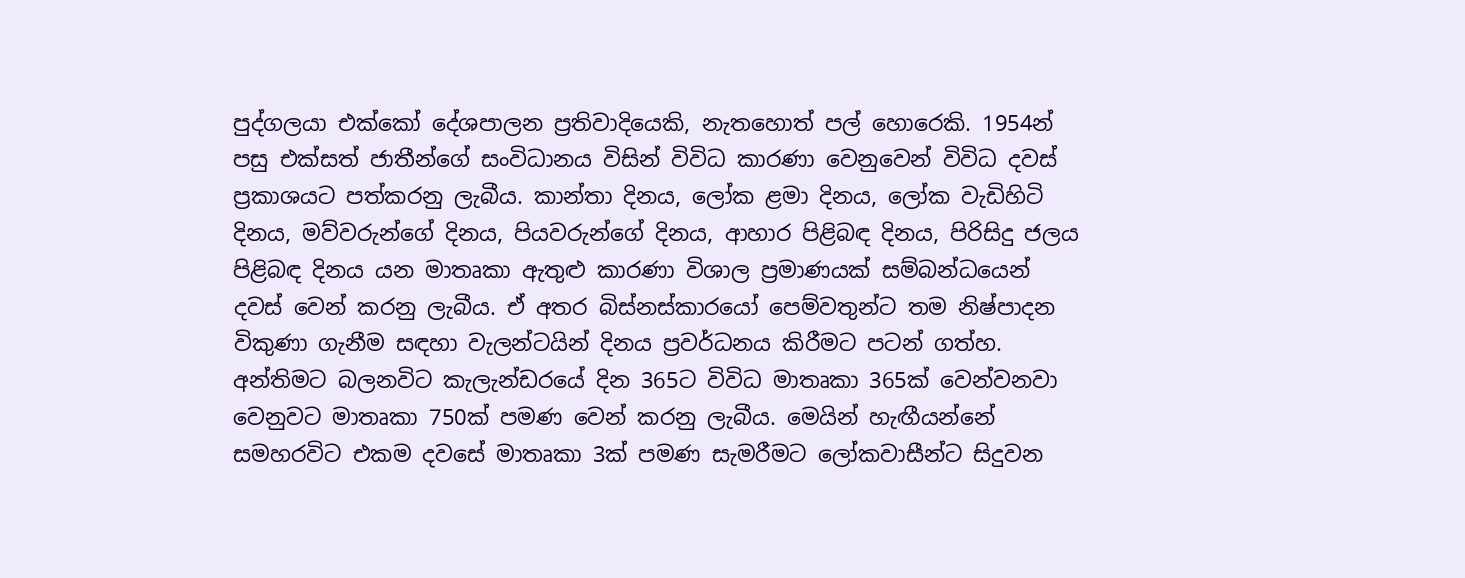පුද්ගලයා එක්කෝ දේශපාලන ප්‍රතිවාදියෙකි, නැතහොත් පල් හොරෙකි. 1954න් පසු එක්සත් ජාතීන්ගේ සංවිධානය විසින් විවිධ කාරණා වෙනුවෙන් විවිධ දවස් ප්‍රකාශයට පත්කරනු ලැබීය. කාන්තා දිනය, ලෝක ළමා දිනය, ලෝක වැඩිහිටි දිනය, මව්වරුන්ගේ දිනය, පියවරුන්ගේ දිනය, ආහාර පිළිබඳ දිනය, පිරිසිදු ජලය පිළිබඳ දිනය යන මාතෘකා ඇතුළු කාරණා විශාල ප්‍රමාණයක් සම්බන්ධයෙන් දවස් වෙන් කරනු ලැබීය. ඒ අතර බිස්නස්කාරයෝ පෙම්වතුන්ට තම නිෂ්පාදන විකුණා ගැනීම සඳහා වැලන්ටයින් දිනය ප්‍රවර්ධනය කිරීමට පටන් ගත්හ. අන්තිමට බලනවිට කැලැන්ඩරයේ දින 365ට විවිධ මාතෘකා 365ක් වෙන්වනවා වෙනුවට මාතෘකා 750ක් පමණ වෙන් කරනු ලැබීය. මෙයින් හැඟීයන්නේ සමහරවිට එකම දවසේ මාතෘකා 3ක් පමණ සැමරීමට ලෝකවාසීන්ට සිදුවන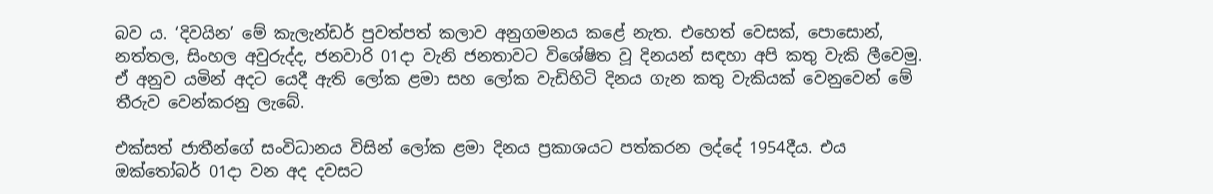බව ය. ‘දිවයින’ මේ කැලැන්ඩර් පුවත්පත් කලාව අනුගමනය කළේ නැත. එහෙත් වෙසක්, පොසොන්, නත්තල, සිංහල අවුරුද්ද, ජනවාරි 01දා වැනි ජනතාවට විශේෂිත වූ දිනයන් සඳහා අපි කතු වැකි ලීවෙමු. ඒ අනුව යමින් අදට යෙදී ඇති ලෝක ළමා සහ ලෝක වැඩිහිටි දිනය ගැන කතු වැකියක් වෙනුවෙන් මේ තීරුව වෙන්කරනු ලැබේ.

එක්සත් ජාතීන්ගේ සංවිධානය විසින් ලෝක ළමා දිනය ප්‍රකාශයට පත්කරන ලද්දේ 1954දීය. එය ඔක්තෝබර් 01දා වන අද දවසට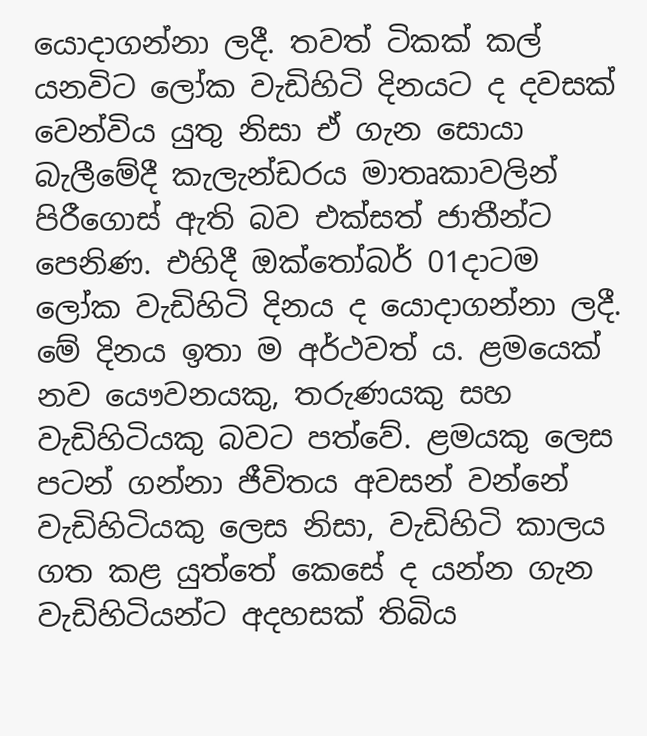යොදාගන්නා ලදී. තවත් ටිකක් කල් යනවිට ලෝක වැඩිහිටි දිනයට ද දවසක් වෙන්විය යුතු නිසා ඒ ගැන සොයා බැලීමේදී කැලැන්ඩරය මාතෘකාවලින් පිරීගොස් ඇති බව එක්සත් ජාතීන්ට පෙනිණ. එහිදී ඔක්තෝබර් 01දාටම ලෝක වැඩිහිටි දිනය ද යොදාගන්නා ලදී. මේ දිනය ඉතා ම අර්ථවත් ය. ළමයෙක් නව යෞවනයකු, තරුණයකු සහ වැඩිහිටියකු බවට පත්වේ. ළමයකු ලෙස පටන් ගන්නා ජීවිතය අවසන් වන්නේ වැඩිහිටියකු ලෙස නිසා, වැඩිහිටි කාලය ගත කළ යුත්තේ කෙසේ ද යන්න ගැන වැඩිහිටියන්ට අදහසක් තිබිය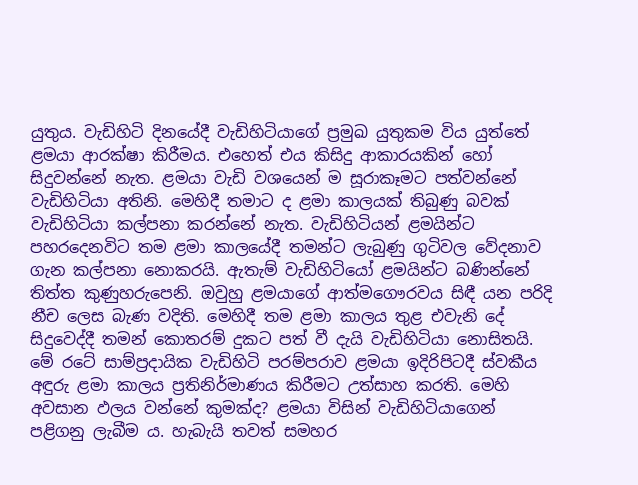යුතුය. වැඩිහිටි දිනයේදී වැඩිහිටියාගේ ප්‍රමුඛ යුතුකම විය යුත්තේ ළමයා ආරක්ෂා කිරීමය. එහෙත් එය කිසිදු ආකාරයකින් හෝ සිදුවන්නේ නැත. ළමයා වැඩි වශයෙන් ම සූරාකෑමට පත්වන්නේ වැඩිහිටියා අතිනි. මෙහිදී තමාට ද ළමා කාලයක් තිබුණු බවක් වැඩිහිටියා කල්පනා කරන්නේ නැත. වැඩිහිටියන් ළමයින්ට පහරදෙනවිට තම ළමා කාලයේදී තමන්ට ලැබුණු ගුටිවල වේදනාව ගැන කල්පනා නොකරයි. ඇතැම් වැඩිහිටියෝ ළමයින්ට බණින්නේ තිත්ත කුණුහරුපෙනි. ඔවුහු ළමයාගේ ආත්මගෞරවය සිඳී යන පරිදි නීච ලෙස බැණ වදිති. මෙහිදී තම ළමා කාලය තුළ එවැනි දේ සිදුවෙද්දී තමන් කොතරම් දුකට පත් වී දැයි වැඩිහිටියා නොසිතයි. මේ රටේ සාම්ප්‍රදායික වැඩිහිටි පරම්පරාව ළමයා ඉදිරිපිටදී ස්වකීය අඳුරු ළමා කාලය ප්‍රතිනිර්මාණය කිරීමට උත්සාහ කරති. මෙහි අවසාන ඵලය වන්නේ කුමක්ද? ළමයා විසින් වැඩිහිටියාගෙන් පළිගනු ලැබීම ය. හැබැයි තවත් සමහර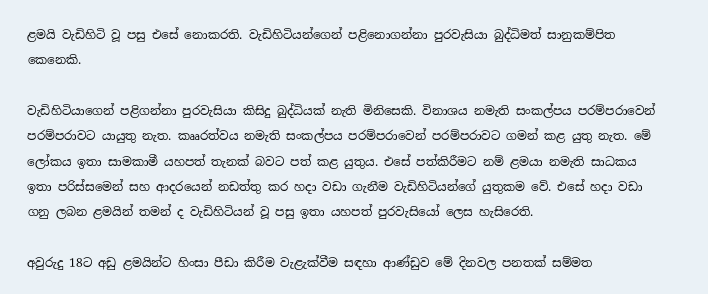ළමයි වැඩිහිටි වූ පසු එසේ නොකරති. වැඩිහිටියන්ගෙන් පළිනොගන්නා පුරවැසියා බුද්ධිමත් සානුකම්පිත කෙනෙකි.

වැඩිහිටියාගෙන් පළිගන්නා පුරවැසියා කිසිදු බුද්ධියක් නැති මිනිසෙකි. විනාශය නමැති සංකල්පය පරම්පරාවෙන් පරම්පරාවට යායුතු නැත. කෲරත්වය නමැති සංකල්පය පරම්පරාවෙන් පරම්පරාවට ගමන් කළ යුතු නැත. මේ ලෝකය ඉතා සාමකාමී යහපත් තැනක් බවට පත් කළ යුතුය. එසේ පත්කිරීමට නම් ළමයා නමැති සාධකය ඉතා පරිස්සමෙන් සහ ආදරයෙන් නඩත්තු කර හදා වඩා ගැනීම වැඩිහිටියන්ගේ යුතුකම වේ. එසේ හදා වඩා ගනු ලබන ළමයින් තමන් ද වැඩිහිටියන් වූ පසු ඉතා යහපත් පුරවැසියෝ ලෙස හැසිරෙති.

අවුරුදු 18ට අඩු ළමයින්ට හිංසා පීඩා කිරීම වැළැක්වීම සඳහා ආණ්ඩුව මේ දිනවල පනතක් සම්මත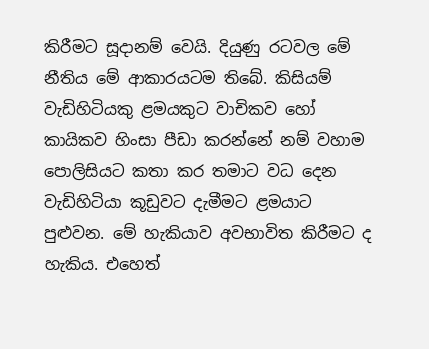කිරීමට සූදානම් වෙයි. දියුණු රටවල මේ නීතිය මේ ආකාරයටම තිබේ. කිසියම් වැඩිහිටියකු ළමයකුට වාචිකව හෝ කායිකව හිංසා පීඩා කරන්නේ නම් වහාම පොලිසියට කතා කර තමාට වධ දෙන වැඩිහිටියා කූඩුවට දැමීමට ළමයාට පුළුවන. මේ හැකියාව අවභාවිත කිරීමට ද හැකිය. එහෙත්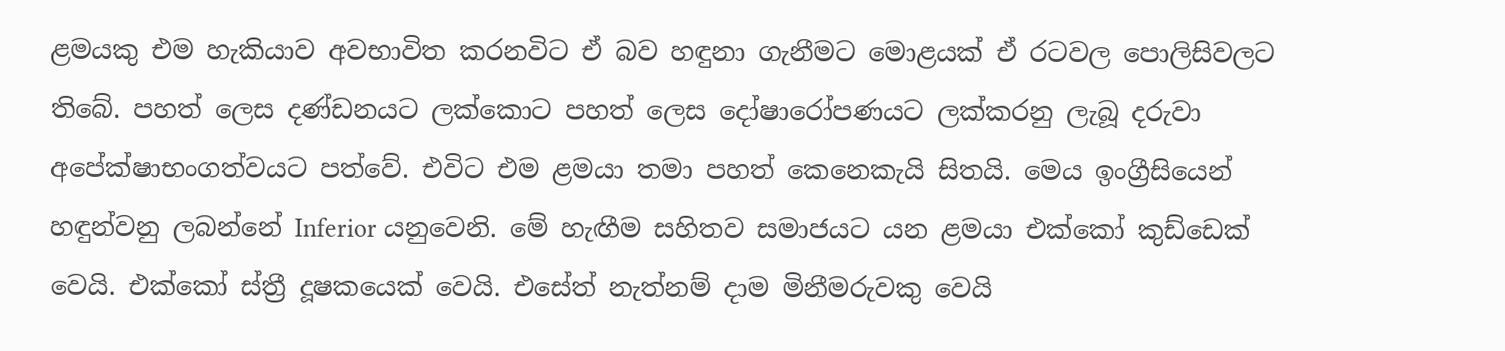ළමයකු එම හැකියාව අවභාවිත කරනවිට ඒ බව හඳුනා ගැනීමට මොළයක් ඒ රටවල පොලිසිවලට තිබේ. පහත් ලෙස දණ්ඩනයට ලක්කොට පහත් ලෙස දෝෂාරෝපණයට ලක්කරනු ලැබූ දරුවා අපේක්ෂාභංගත්වයට පත්වේ. එවිට එම ළමයා තමා පහත් කෙනෙකැයි සිතයි. මෙය ඉංග්‍රීසියෙන් හඳුන්වනු ලබන්නේ Inferior යනුවෙනි. මේ හැඟීම සහිතව සමාජයට යන ළමයා එක්කෝ කුඩ්ඩෙක් වෙයි. එක්කෝ ස්ත්‍රී දූෂකයෙක් වෙයි. එසේත් නැත්නම් දාම මිනීමරුවකු වෙයි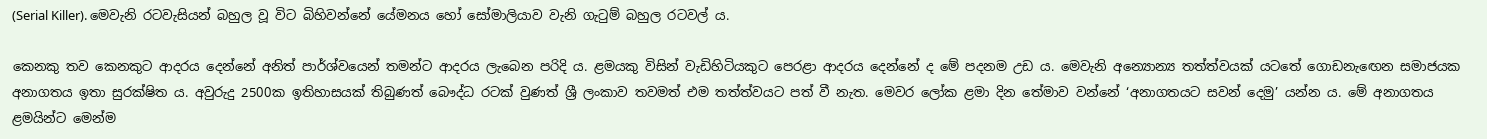(Serial Killer). මෙවැනි රටවැසියන් බහුල වූ විට බිහිවන්නේ යේමනය හෝ සෝමාලියාව වැනි ගැටුම් බහුල රටවල් ය.

කෙනකු තව කෙනකුට ආදරය දෙන්නේ අනිත් පාර්ශ්වයෙන් තමන්ට ආදරය ලැබෙන පරිදි ය. ළමයකු විසින් වැඩිහිටියකුට පෙරළා ආදරය දෙන්නේ ද මේ පදනම උඩ ය. මෙවැනි අන්‍යොන්‍ය තත්ත්වයක් යටතේ ගොඩනැඟෙන සමාජයක අනාගතය ඉතා සුරක්ෂිත ය. අවුරුදු 2500ක ඉතිහාසයක් තිබුණත් බෞද්ධ රටක් වුණත් ශ්‍රී ලංකාව තවමත් එම තත්ත්වයට පත් වී නැත. මෙවර ලෝක ළමා දින තේමාව වන්නේ ‘අනාගතයට සවන් දෙමු’ යන්න ය. මේ අනාගතය ළමයින්ට මෙන්ම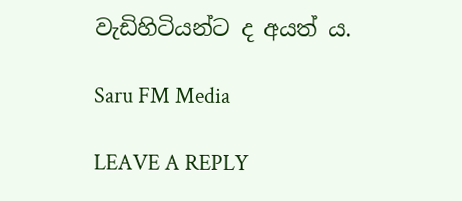වැඩිහිටියන්ට ද අයත් ය.

Saru FM Media

LEAVE A REPLY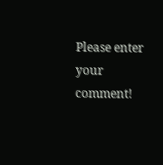Please enter your comment!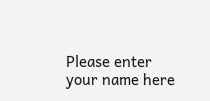Please enter your name here